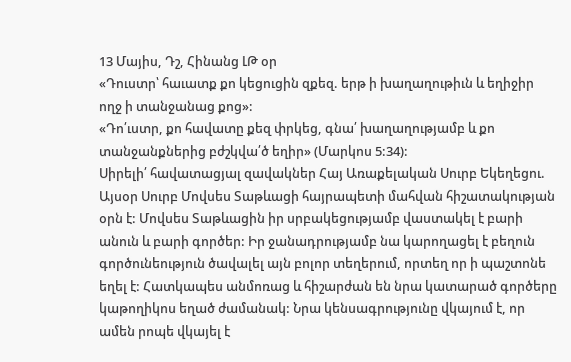13 Մայիս, Դշ, Հինանց ԼԹ օր
«Դուստր՝ հաւատք քո կեցուցին զքեզ. երթ ի խաղաղութիւն և եղիջիր ողջ ի տանջանաց քոց»:
«Դո՛ւստր, քո հավատը քեզ փրկեց, գնա՛ խաղաղությամբ և քո տանջանքներից բժշկվա՛ծ եղիր» (Մարկոս 5:34):
Սիրելի՛ հավատացյալ զավակներ Հայ Առաքելական Սուրբ Եկեղեցու.
Այսօր Սուրբ Մովսես Տաթևացի հայրապետի մահվան հիշատակության օրն է: Մովսես Տաթևացին իր սրբակեցությամբ վաստակել է բարի անուն և բարի գործեր: Իր ջանադրությամբ նա կարողացել է բեղուն գործունեություն ծավալել այն բոլոր տեղերում, որտեղ որ ի պաշտոնե եղել է: Հատկապես անմոռաց և հիշարժան են նրա կատարած գործերը կաթողիկոս եղած ժամանակ: Նրա կենսագրությունը վկայում է, որ ամեն րոպե վկայել է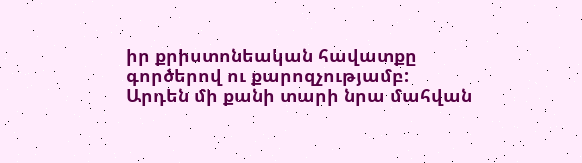իր քրիստոնեական հավատքը գործերով ու քարոզչությամբ:
Արդեն մի քանի տարի նրա մահվան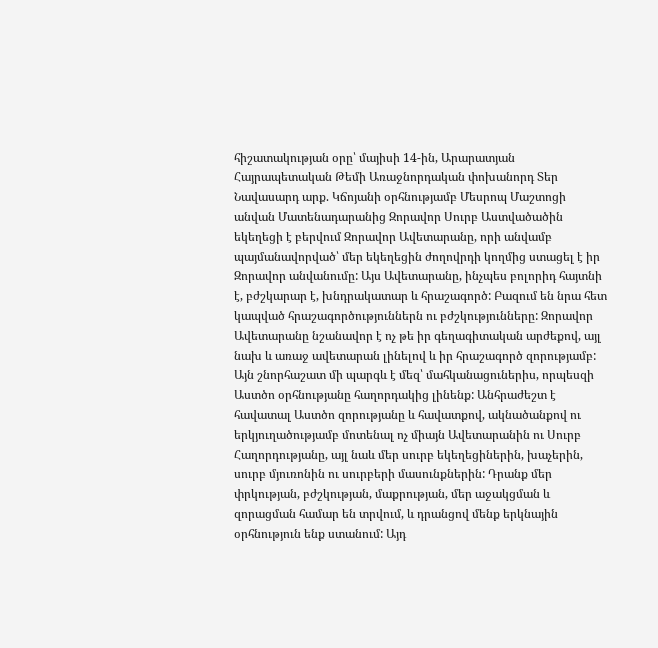հիշատակության օրը՝ մայիսի 14-ին, Արարատյան Հայրապետական Թեմի Առաջնորդական փոխանորդ Տեր Նավասարդ արք. Կճոյանի օրհնությամբ Մեսրոպ Մաշտոցի անվան Մատենադարանից Զորավոր Սուրբ Աստվածածին եկեղեցի է բերվում Զորավոր Ավետարանը, որի անվամբ պայմանավորված՝ մեր եկեղեցին ժողովրդի կողմից ստացել է իր Զորավոր անվանումը: Այս Ավետարանը, ինչպես բոլորիդ հայտնի է, բժշկարար է, խնդրակատար և հրաշագործ: Բազում են նրա հետ կապված հրաշագործություններն ու բժշկությունները: Զորավոր Ավետարանը նշանավոր է ոչ թե իր գեղագիտական արժեքով, այլ նախ և առաջ ավետարան լինելով և իր հրաշագործ զորությամբ: Այն շնորհաշատ մի պարգև է մեզ՝ մահկանացուներիս, որպեսզի Աստծո օրհնությանը հաղորդակից լինենք: Անհրաժեշտ է հավատալ Աստծո զորությանը և հավատքով, ակնածանքով ու երկյուղածությամբ մոտենալ ոչ միայն Ավետարանին ու Սուրբ Հաղորդությանը, այլ նաև մեր սուրբ եկեղեցիներին, խաչերին, սուրբ մյուռոնին ու սուրբերի մասունքներին: Դրանք մեր փրկության, բժշկության, մաքրության, մեր աջակցման և զորացման համար են տրվում, և դրանցով մենք երկնային օրհնություն ենք ստանում: Այդ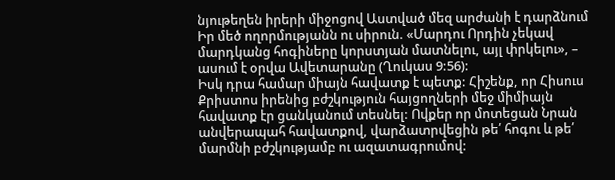նյութեղեն իրերի միջոցով Աստված մեզ արժանի է դարձնում Իր մեծ ողորմությանն ու սիրուն. «Մարդու Որդին չեկավ մարդկանց հոգիները կորստյան մատնելու, այլ փրկելու», – ասում է օրվա Ավետարանը (Ղուկաս 9:56):
Իսկ դրա համար միայն հավատք է պետք: Հիշենք, որ Հիսուս Քրիստոս իրենից բժշկություն հայցողների մեջ միմիայն հավատք էր ցանկանում տեսնել: Ովքեր որ մոտեցան Նրան անվերապահ հավատքով, վարձատրվեցին թե՛ հոգու և թե՛ մարմնի բժշկությամբ ու ազատագրումով: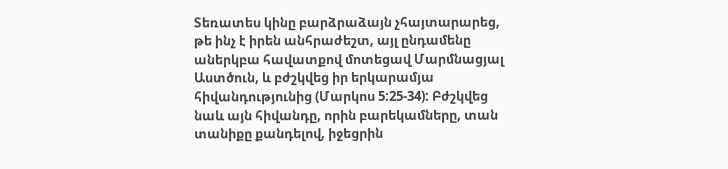Տեռատես կինը բարձրաձայն չհայտարարեց, թե ինչ է իրեն անհրաժեշտ, այլ ընդամենը աներկբա հավատքով մոտեցավ Մարմնացյալ Աստծուն, և բժշկվեց իր երկարամյա հիվանդությունից (Մարկոս 5:25-34): Բժշկվեց նաև այն հիվանդը, որին բարեկամները, տան տանիքը քանդելով, իջեցրին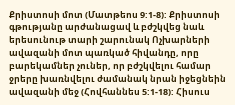Քրիստոսի մոտ (Մատթեոս 9:1-8): Քրիստոսի գթությանը արժանացավ և բժշկվեց նաև երեսունութ տարի շարունակ Ոչխարների ավազանի մոտ պառկած հիվանդը, որը բարեկամներ չուներ, որ բժշկվելու համար ջրերը խառնվելու ժամանակ նրան իջեցնեին ավազանի մեջ (Հովհաննես 5:1-18): Հիսուս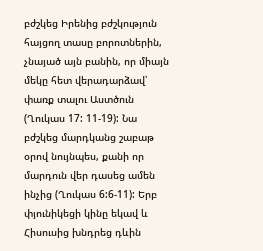բժշկեց Իրենից բժշկություն հայցող տասը բորոտներին, չնայած այն բանին, որ միայն մեկը հետ վերադարձավ՝ փառք տալու Աստծուն (Ղուկաս 17: 11-19): Նա բժշկեց մարդկանց շաբաթ օրով նույնպես, քանի որ մարդուն վեր դասեց ամեն ինչից (Ղուկաս 6:6-11): Երբ փյունիկեցի կինը եկավ և Հիսուսից խնդրեց դևին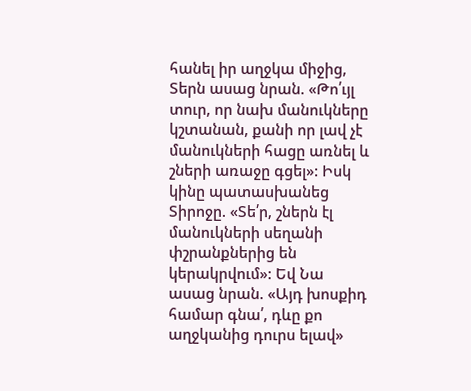հանել իր աղջկա միջից, Տերն ասաց նրան. «Թո՛ւյլ տուր, որ նախ մանուկները կշտանան, քանի որ լավ չէ մանուկների հացը առնել և շների առաջը գցել»: Իսկ կինը պատասխանեց Տիրոջը. «Տե՛ր, շներն էլ մանուկների սեղանի փշրանքներից են կերակրվում»: Եվ Նա ասաց նրան. «Այդ խոսքիդ համար գնա՛, դևը քո աղջկանից դուրս ելավ»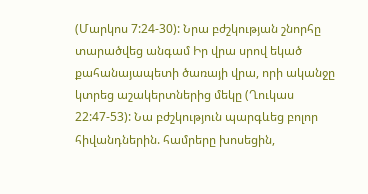(Մարկոս 7:24-30): Նրա բժշկության շնորհը տարածվեց անգամ Իր վրա սրով եկած քահանայապետի ծառայի վրա, որի ականջը կտրեց աշակերտներից մեկը (Ղուկաս 22:47-53): Նա բժշկություն պարգևեց բոլոր հիվանդներին. համրերը խոսեցին,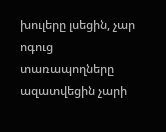խուլերը լսեցին, չար ոգուց տառապողները ազատվեցին չարի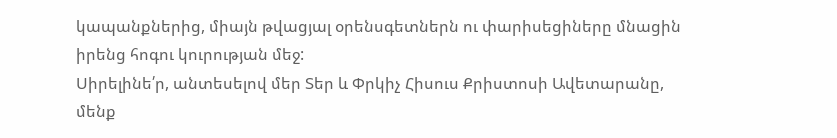կապանքներից, միայն թվացյալ օրենսգետներն ու փարիսեցիները մնացին իրենց հոգու կուրության մեջ:
Սիրելինե՛ր, անտեսելով մեր Տեր և Փրկիչ Հիսուս Քրիստոսի Ավետարանը, մենք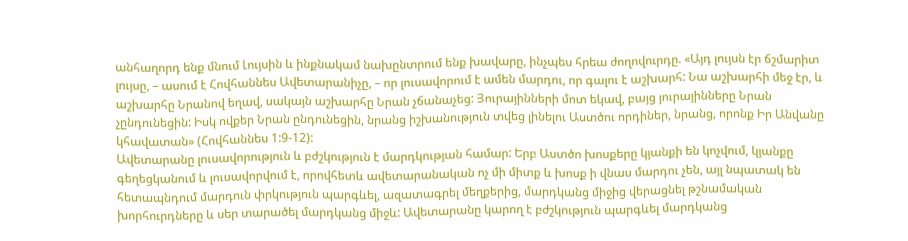անհաղորդ ենք մնում Լույսին և ինքնակամ նախընտրում ենք խավարը, ինչպես հրեա ժողովուրդը. «Այդ լույսն էր ճշմարիտ լույսը, – ասում է Հովհաննես Ավետարանիչը, – որ լուսավորում է ամեն մարդու, որ գալու է աշխարհ: Նա աշխարհի մեջ էր, և աշխարհը Նրանով եղավ, սակայն աշխարհը Նրան չճանաչեց: Յուրայինների մոտ եկավ, բայց յուրայինները Նրան չընդունեցին: Իսկ ովքեր Նրան ընդունեցին, նրանց իշխանություն տվեց լինելու Աստծու որդիներ, նրանց, որոնք Իր Անվանը կհավատան» (Հովհաննես 1:9-12):
Ավետարանը լուսավորություն և բժշկություն է մարդկության համար: Երբ Աստծո խոսքերը կյանքի են կոչվում, կյանքը գեղեցկանում և լուսավորվում է, որովհետև ավետարանական ոչ մի միտք և խոսք ի վնաս մարդու չեն, այլ նպատակ են հետապնդում մարդուն փրկություն պարգևել, ազատագրել մեղքերից, մարդկանց միջից վերացնել թշնամական խորհուրդները և սեր տարածել մարդկանց միջև: Ավետարանը կարող է բժշկություն պարգևել մարդկանց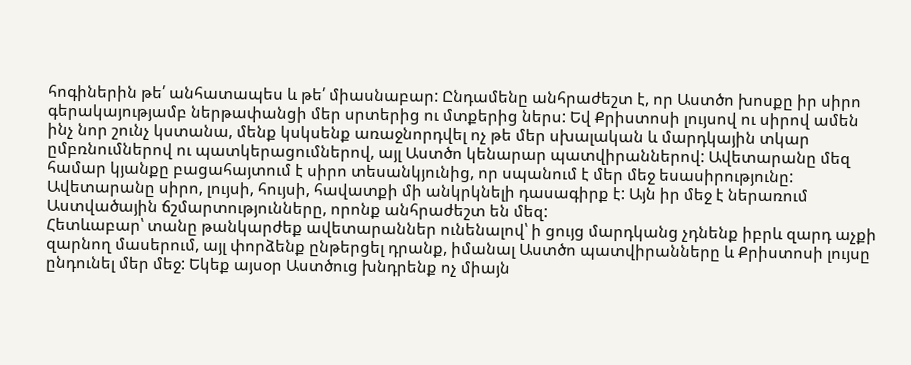հոգիներին թե՛ անհատապես և թե՛ միասնաբար: Ընդամենը անհրաժեշտ է, որ Աստծո խոսքը իր սիրո գերակայությամբ ներթափանցի մեր սրտերից ու մտքերից ներս: Եվ Քրիստոսի լույսով ու սիրով ամեն ինչ նոր շունչ կստանա, մենք կսկսենք առաջնորդվել ոչ թե մեր սխալական և մարդկային տկար ըմբռնումներով ու պատկերացումներով, այլ Աստծո կենարար պատվիրաններով: Ավետարանը մեզ համար կյանքը բացահայտում է սիրո տեսանկյունից, որ սպանում է մեր մեջ եսասիրությունը: Ավետարանը սիրո, լույսի, հույսի, հավատքի մի անկրկնելի դասագիրք է: Այն իր մեջ է ներառում Աստվածային ճշմարտությունները, որոնք անհրաժեշտ են մեզ:
Հետևաբար՝ տանը թանկարժեք ավետարաններ ունենալով՝ ի ցույց մարդկանց չդնենք իբրև զարդ աչքի զարնող մասերում, այլ փորձենք ընթերցել դրանք, իմանալ Աստծո պատվիրանները և Քրիստոսի լույսը ընդունել մեր մեջ: Եկեք այսօր Աստծուց խնդրենք ոչ միայն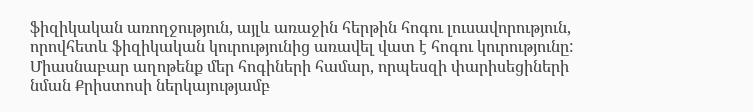ֆիզիկական առողջություն, այլև առաջին հերթին հոգու լուսավորություն, որովհետև ֆիզիկական կուրությունից առավել վատ է հոգու կուրությունը: Միասնաբար աղոթենք մեր հոգիների համար, որպեսզի փարիսեցիների նման Քրիստոսի ներկայությամբ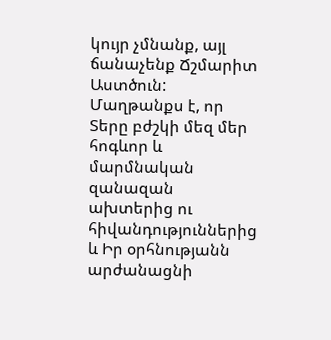կույր չմնանք, այլ ճանաչենք Ճշմարիտ Աստծուն:
Մաղթանքս է, որ Տերը բժշկի մեզ մեր հոգևոր և մարմնական զանազան ախտերից ու հիվանդություններից և Իր օրհնությանն արժանացնի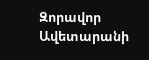Զորավոր Ավետարանի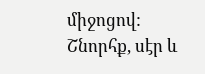միջոցով:
Շնորհք, սէր և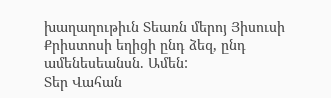խաղաղութիւն Տեառն մերոյ Յիսուսի Քրիստոսի եղիցի ընդ ձեզ, ընդ ամենեսեանսն. Ամեն:
Տեր Վահան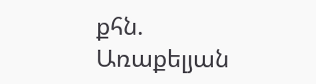քհն. Առաքելյան